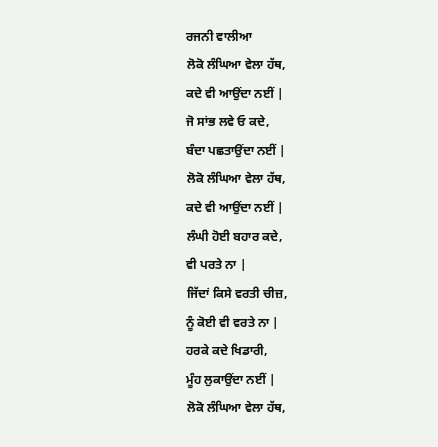ਰਜਨੀ ਵਾਲੀਆ
ਲੋਕੋ ਲੰਘਿਆ ਵੇਲਾ ਹੱਥ,
ਕਦੇ ਵੀ ਆਉਂਦਾ ਨਈਂ |
ਜੋ ਸਾਂਭ ਲਵੇ ਓ ਕਦੇ,
ਬੰਦਾ ਪਛਤਾਉਂਦਾ ਨਈਂ |
ਲੋਕੋ ਲੰਘਿਆ ਵੇਲਾ ਹੱਥ,
ਕਦੇ ਵੀ ਆਉਂਦਾ ਨਈਂ |
ਲੰਘੀ ਹੋਈ ਬਹਾਰ ਕਦੇ,
ਵੀ ਪਰਤੇ ਨਾ |
ਜਿੱਦਾਂ ਕਿਸੇ ਵਰਤੀ ਚੀਜ਼,
ਨੂੰ ਕੋਈ ਵੀ ਵਰਤੇ ਨਾ |
ਹਰਕੇ ਕਦੇ ਖਿਡਾਰੀ,
ਮੂੰਹ ਲੁਕਾਉਂਦਾ ਨਈਂ |
ਲੋਕੋ ਲੰਘਿਆ ਵੇਲਾ ਹੱਥ,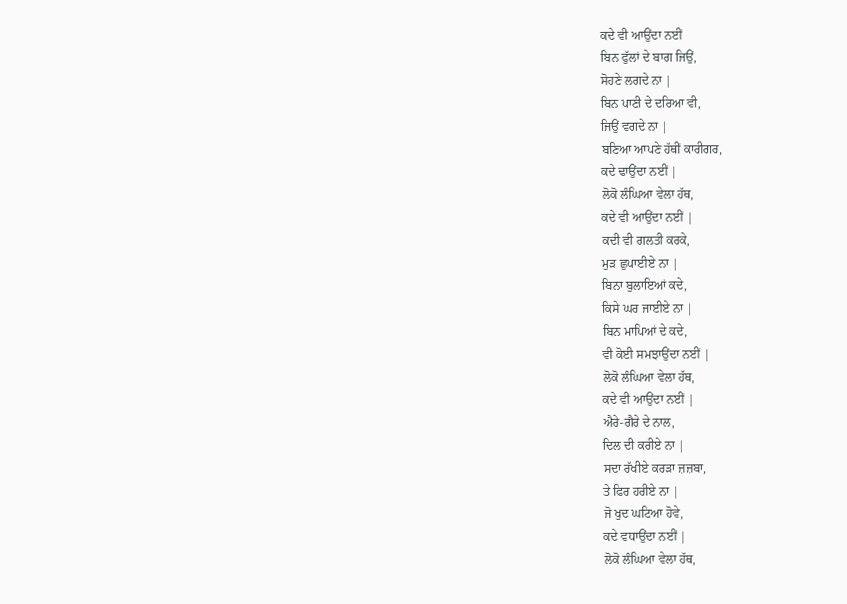ਕਦੇ ਵੀ ਆਉਂਦਾ ਨਈਂ
ਬਿਨ ਫੁੱਲਾਂ ਦੇ ਬਾਗ ਜਿਉਂ,
ਸੋਹਣੇ ਲਗਦੇ ਨਾ |
ਬਿਨ ਪਾਣੀ ਦੇ ਦਰਿਆ ਵੀ,
ਜਿਉਂ ਵਗਦੇ ਨਾ |
ਬਣਿਆ ਆਪਣੇ ਹੱਥੀਂ ਕਾਰੀਗਰ,
ਕਦੇ ਢਾਉਂਦਾ ਨਈਂ |
ਲੋਕੋ ਲੰਘਿਆ ਵੇਲਾ ਹੱਥ,
ਕਦੇ ਵੀ ਆਉਂਦਾ ਨਈਂ |
ਕਦੀ ਵੀ ਗਲਤੀ ਕਰਕੇ,
ਮੁੜ ਛੁਪਾਈਏ ਨਾ |
ਬਿਨਾ ਬੁਲਾਇਆਂ ਕਦੇ,
ਕਿਸੇ ਘਰ ਜਾਈਏ ਨਾ |
ਬਿਨ ਮਾਪਿਆਂ ਦੇ ਕਦੇ,
ਵੀ ਕੋਈ ਸਮਝਾਉਂਦਾ ਨਈਂ |
ਲੋਕੋ ਲੰਘਿਆ ਵੇਲਾ ਹੱਥ,
ਕਦੇ ਵੀ ਆਉਂਦਾ ਨਈਂ |
ਐਰੇ-ਗੈਰੇ ਦੇ ਨਾਲ,
ਦਿਲ ਦੀ ਕਰੀਏ ਨਾ |
ਸਦਾ ਰੱਖੀਏ ਕਰੜਾ ਜ਼ਜ਼ਬਾ,
ਤੇ ਫਿਰ ਹਰੀਏ ਨਾ |
ਜੋ ਖੁਦ ਘਟਿਆ ਹੋਵੇ,
ਕਦੇ ਵਧਾਉਂਦਾ ਨਈਂ |
ਲੋਕੋ ਲੰਘਿਆ ਵੇਲਾ ਹੱਥ,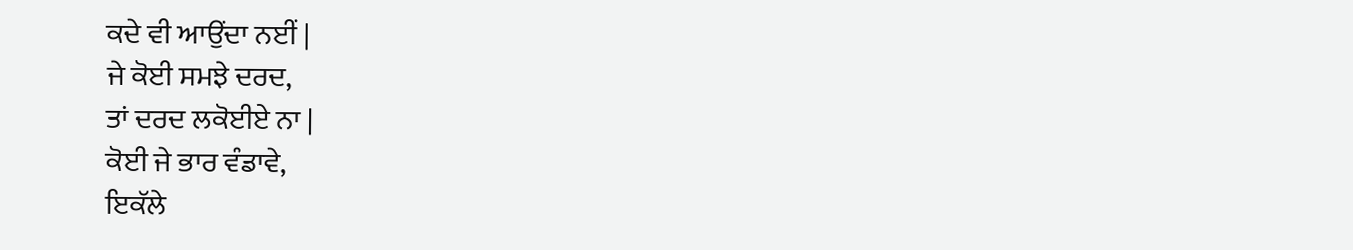ਕਦੇ ਵੀ ਆਉਂਦਾ ਨਈਂ |
ਜੇ ਕੋਈ ਸਮਝੇ ਦਰਦ,
ਤਾਂ ਦਰਦ ਲਕੋਈਏ ਨਾ |
ਕੋਈ ਜੇ ਭਾਰ ਵੰਡਾਵੇ,
ਇਕੱਲੇ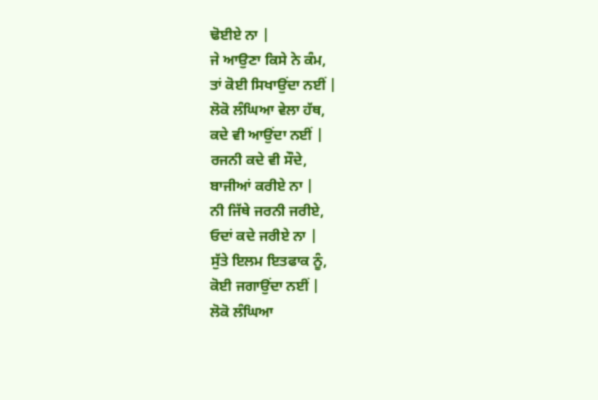ਢੋਈਏ ਨਾ |
ਜੇ ਆਉਣਾ ਕਿਸੇ ਨੇ ਕੰਮ,
ਤਾਂ ਕੋਈ ਸਿਖਾਉਂਦਾ ਨਈਂ |
ਲੋਕੋ ਲੰਘਿਆ ਵੇਲਾ ਹੱਥ,
ਕਦੇ ਵੀ ਆਉਂਦਾ ਨਈਂ |
ਰਜਨੀ ਕਦੇ ਵੀ ਸੌਦੇ,
ਬਾਜੀਆਂ ਕਰੀਏ ਨਾ |
ਨੀ ਜਿੱਥੇ ਜਰਨੀ ਜਰੀਏ,
ਓਦਾਂ ਕਦੇ ਜਰੀਏ ਨਾ |
ਸੁੱਤੇ ਇਲਮ ਇਤਫਾਕ ਨੂੰ,
ਕੋਈ ਜਗਾਉਂਦਾ ਨਈਂ |
ਲੋਕੋ ਲੰਘਿਆ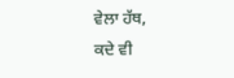ਵੇਲਾ ਹੱਥ,
ਕਦੇ ਵੀ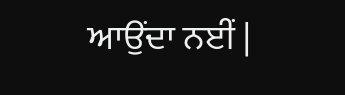ਆਉਂਦਾ ਨਈਂ |